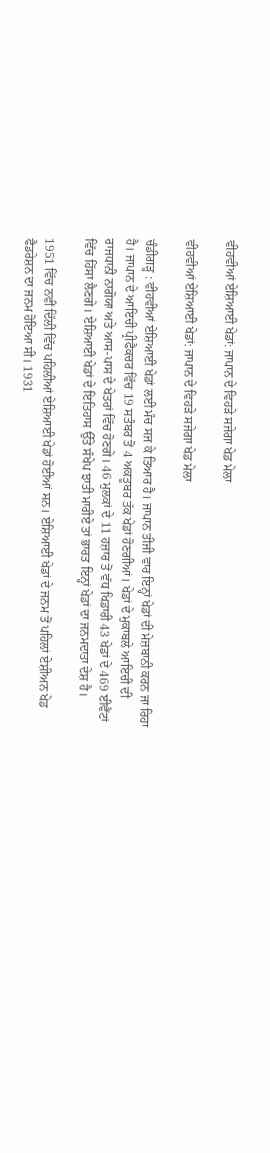ਵੀਹਵੀਆਂ ਏਸ਼ਿਆਈ ਖੇਡਾਂ: ਜਾਪਾਨ ਦੇ ਵਿਹੜੇ ਸਜੇਗਾ ਖੇਡ ਮੇਲਾ

ਵੀਹਵੀਆਂ ਏਸ਼ਿਆਈ ਖੇਡਾਂ: ਜਾਪਾਨ ਦੇ ਵਿਹੜੇ ਸਜੇਗਾ ਖੇਡ ਮੇਲਾ

ਚੰਡੀਗੜ੍ਹ : ਵੀਹਵੀਆਂ ਏਸ਼ਿਆਈ ਖੇਡਾਂ ਲਈ ਮੰਚ ਸਜ ਕੇ ਤਿਆਰ ਹੈ। ਜਾਪਾਨ ਤੀਜੀ ਵਾਰ ਇਨ੍ਹਾਂ ਖੇਡਾਂ ਦੀ ਮੇਜ਼ਬਾਨੀ ਕਰਨ ਜਾ ਰਿਹਾ ਹੈ। ਜਾਪਾਨ ਦੇ ਆਇਚੀ ਪ੍ਰੀਫੈਕਚਰ ਵਿੱਚ 19 ਸਤੰਬਰ ਤੋਂ 4 ਅਕਤੂਬਰ ਤੱਕ ਖੇਡਾਂ ਹੋਣਗੀਆਂ। ਖੇਡਾਂ ਦੇ ਮੁਕਾਬਲੇ ਆਇਚੀ ਦੀ ਰਾਜਧਾਨੀ ਨਾਗੋਯਾ ਅਤੇ ਆਸ-ਪਾਸ ਦੇ ਖੇਤਰਾਂ ਵਿੱਚ ਹੋਣਗੇ। 46 ਮੁਲਕਾਂ ਦੇ 11 ਹਜ਼ਾਰ ਤੋਂ ਵੱਧ ਖਿਡਾਰੀ 43 ਖੇਡਾਂ ਦੇ 469 ਈਵੈਂਟਾਂ ਵਿੱਚ ਹਿੱਸਾ ਲੈਣਗੇ। ਏਸ਼ਿਆਈ ਖੇਡਾਂ ਦੇ ਇਤਿਹਾਸ ਉੱਤੇ ਸੰਖੇਪ ਝਾਤੀ ਮਾਰੀਏ ਤਾਂ ਭਾਰਤ ਇਨ੍ਹਾਂ ਖੇਡਾਂ ਦਾ ਜਨਮਦਾਤਾ ਦੇਸ਼ ਹੈ।

1951 ਵਿੱਚ ਨਵੀਂ ਦਿੱਲੀ ਵਿੱਚ ਪਹਿਲੀਆਂ ਏਸ਼ਿਆਈ ਖੇਡਾਂ ਹੋਈਆਂ ਸਨ। ਏਸ਼ਿਆਈ ਖੇਡਾਂ ਦੇ ਜਨਮ ਤੋਂ ਪਹਿਲਾਂ ਏਸ਼ੀਅਨ ਖੇਡ ਫੈਡਰੇਸ਼ਨ ਦਾ ਜਨਮ ਹੋਇਆ ਸੀ। 1931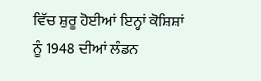ਵਿੱਚ ਸ਼ੁਰੂ ਹੋਈਆਂ ਇਨ੍ਹਾਂ ਕੋਸ਼ਿਸ਼ਾਂ ਨੂੰ 1948 ਦੀਆਂ ਲੰਡਨ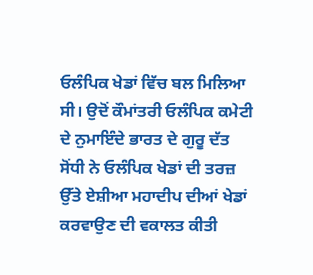ਓਲੰਪਿਕ ਖੇਡਾਂ ਵਿੱਚ ਬਲ ਮਿਲਿਆ ਸੀ। ਉਦੋਂ ਕੌਮਾਂਤਰੀ ਓਲੰਪਿਕ ਕਮੇਟੀ ਦੇ ਨੁਮਾਇੰਦੇ ਭਾਰਤ ਦੇ ਗੁਰੂ ਦੱਤ ਸੋਂਧੀ ਨੇ ਓਲੰਪਿਕ ਖੇਡਾਂ ਦੀ ਤਰਜ਼ ਉੱਤੇ ਏਸ਼ੀਆ ਮਹਾਦੀਪ ਦੀਆਂ ਖੇਡਾਂ ਕਰਵਾਉਣ ਦੀ ਵਕਾਲਤ ਕੀਤੀ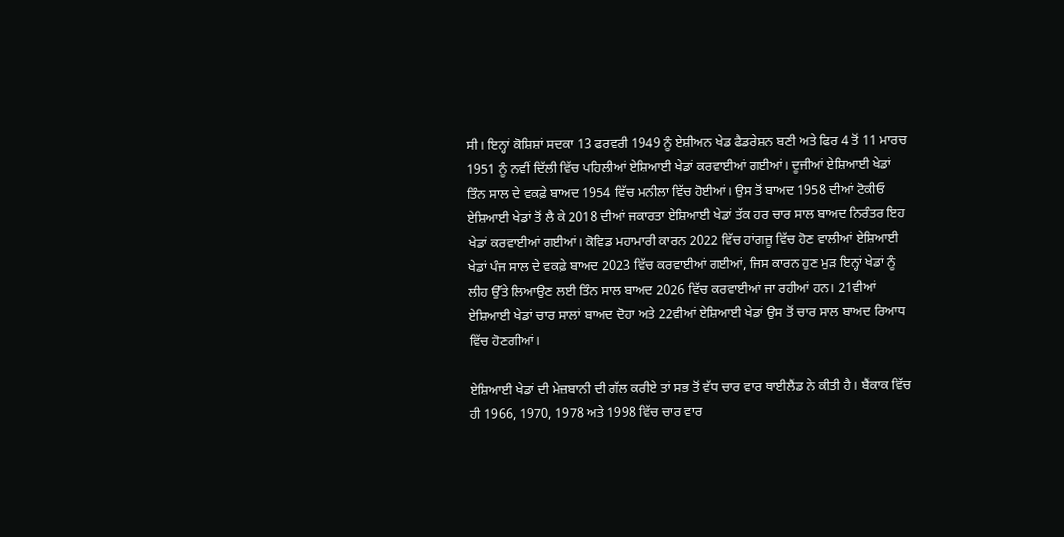ਸੀ। ਇਨ੍ਹਾਂ ਕੋਸ਼ਿਸ਼ਾਂ ਸਦਕਾ 13 ਫਰਵਰੀ 1949 ਨੂੰ ਏਸ਼ੀਅਨ ਖੇਡ ਫੈਡਰੇਸ਼ਨ ਬਣੀ ਅਤੇ ਫਿਰ 4 ਤੋਂ 11 ਮਾਰਚ 1951 ਨੂੰ ਨਵੀਂ ਦਿੱਲੀ ਵਿੱਚ ਪਹਿਲੀਆਂ ਏਸ਼ਿਆਈ ਖੇਡਾਂ ਕਰਵਾਈਆਂ ਗਈਆਂ। ਦੂਜੀਆਂ ਏਸ਼ਿਆਈ ਖੇਡਾਂ ਤਿੰਨ ਸਾਲ ਦੇ ਵਕਫ਼ੇ ਬਾਅਦ 1954 ਵਿੱਚ ਮਨੀਲਾ ਵਿੱਚ ਹੋਈਆਂ। ਉਸ ਤੋਂ ਬਾਅਦ 1958 ਦੀਆਂ ਟੋਕੀਓ ਏਸ਼ਿਆਈ ਖੇਡਾਂ ਤੋਂ ਲੈ ਕੇ 2018 ਦੀਆਂ ਜਕਾਰਤਾ ਏਸ਼ਿਆਈ ਖੇਡਾਂ ਤੱਕ ਹਰ ਚਾਰ ਸਾਲ ਬਾਅਦ ਨਿਰੰਤਰ ਇਹ ਖੇਡਾਂ ਕਰਵਾਈਆਂ ਗਈਆਂ। ਕੋਵਿਡ ਮਹਾਮਾਰੀ ਕਾਰਨ 2022 ਵਿੱਚ ਹਾਂਗਜ਼ੂ ਵਿੱਚ ਹੋਣ ਵਾਲੀਆਂ ਏਸ਼ਿਆਈ ਖੇਡਾਂ ਪੰਜ ਸਾਲ ਦੇ ਵਕਫ਼ੇ ਬਾਅਦ 2023 ਵਿੱਚ ਕਰਵਾਈਆਂ ਗਈਆਂ, ਜਿਸ ਕਾਰਨ ਹੁਣ ਮੁੜ ਇਨ੍ਹਾਂ ਖੇਡਾਂ ਨੂੰ ਲੀਹ ਉੱਤੇ ਲਿਆਉਣ ਲਈ ਤਿੰਨ ਸਾਲ ਬਾਅਦ 2026 ਵਿੱਚ ਕਰਵਾਈਆਂ ਜਾ ਰਹੀਆਂ ਹਨ। 21ਵੀਆਂ ਏਸ਼ਿਆਈ ਖੇਡਾਂ ਚਾਰ ਸਾਲਾਂ ਬਾਅਦ ਦੋਹਾ ਅਤੇ 22ਵੀਆਂ ਏਸ਼ਿਆਈ ਖੇਡਾਂ ਉਸ ਤੋਂ ਚਾਰ ਸਾਲ ਬਾਅਦ ਰਿਆਧ ਵਿੱਚ ਹੋਣਗੀਆਂ।

ਏਸ਼ਿਆਈ ਖੇਡਾਂ ਦੀ ਮੇਜ਼ਬਾਨੀ ਦੀ ਗੱਲ ਕਰੀਏ ਤਾਂ ਸਭ ਤੋਂ ਵੱਧ ਚਾਰ ਵਾਰ ਥਾਈਲੈਂਡ ਨੇ ਕੀਤੀ ਹੈ। ਬੈਂਕਾਕ ਵਿੱਚ ਹੀ 1966, 1970, 1978 ਅਤੇ 1998 ਵਿੱਚ ਚਾਰ ਵਾਰ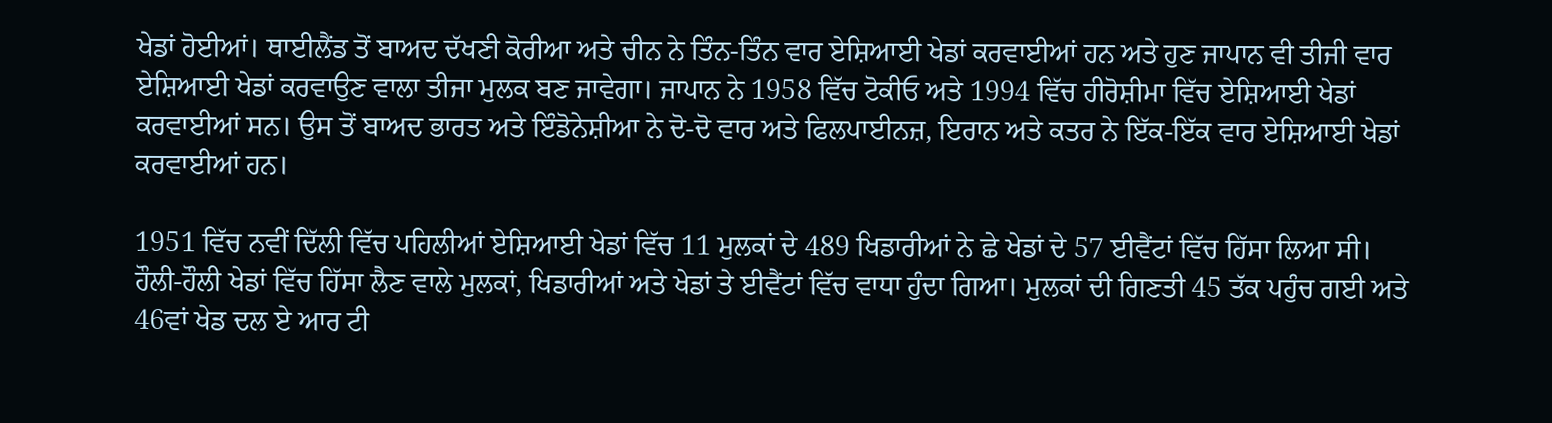ਖੇਡਾਂ ਹੋਈਆਂ। ਥਾਈਲੈਂਡ ਤੋਂ ਬਾਅਦ ਦੱਖਣੀ ਕੋਰੀਆ ਅਤੇ ਚੀਨ ਨੇ ਤਿੰਨ-ਤਿੰਨ ਵਾਰ ਏਸ਼ਿਆਈ ਖੇਡਾਂ ਕਰਵਾਈਆਂ ਹਨ ਅਤੇ ਹੁਣ ਜਾਪਾਨ ਵੀ ਤੀਜੀ ਵਾਰ ਏਸ਼ਿਆਈ ਖੇਡਾਂ ਕਰਵਾਉਣ ਵਾਲਾ ਤੀਜਾ ਮੁਲਕ ਬਣ ਜਾਵੇਗਾ। ਜਾਪਾਨ ਨੇ 1958 ਵਿੱਚ ਟੋਕੀਓ ਅਤੇ 1994 ਵਿੱਚ ਹੀਰੋਸ਼ੀਮਾ ਵਿੱਚ ਏਸ਼ਿਆਈ ਖੇਡਾਂ ਕਰਵਾਈਆਂ ਸਨ। ਉਸ ਤੋਂ ਬਾਅਦ ਭਾਰਤ ਅਤੇ ਇੰਡੋਨੇਸ਼ੀਆ ਨੇ ਦੋ-ਦੋ ਵਾਰ ਅਤੇ ਫਿਲਪਾਈਨਜ਼, ਇਰਾਨ ਅਤੇ ਕਤਰ ਨੇ ਇੱਕ-ਇੱਕ ਵਾਰ ਏਸ਼ਿਆਈ ਖੇਡਾਂ ਕਰਵਾਈਆਂ ਹਨ।

1951 ਵਿੱਚ ਨਵੀਂ ਦਿੱਲੀ ਵਿੱਚ ਪਹਿਲੀਆਂ ਏਸ਼ਿਆਈ ਖੇਡਾਂ ਵਿੱਚ 11 ਮੁਲਕਾਂ ਦੇ 489 ਖਿਡਾਰੀਆਂ ਨੇ ਛੇ ਖੇਡਾਂ ਦੇ 57 ਈਵੈਂਟਾਂ ਵਿੱਚ ਹਿੱਸਾ ਲਿਆ ਸੀ। ਹੌਲੀ-ਹੌਲੀ ਖੇਡਾਂ ਵਿੱਚ ਹਿੱਸਾ ਲੈਣ ਵਾਲੇ ਮੁਲਕਾਂ, ਖਿਡਾਰੀਆਂ ਅਤੇ ਖੇਡਾਂ ਤੇ ਈਵੈਂਟਾਂ ਵਿੱਚ ਵਾਧਾ ਹੁੰਦਾ ਗਿਆ। ਮੁਲਕਾਂ ਦੀ ਗਿਣਤੀ 45 ਤੱਕ ਪਹੁੰਚ ਗਈ ਅਤੇ 46ਵਾਂ ਖੇਡ ਦਲ ਏ ਆਰ ਟੀ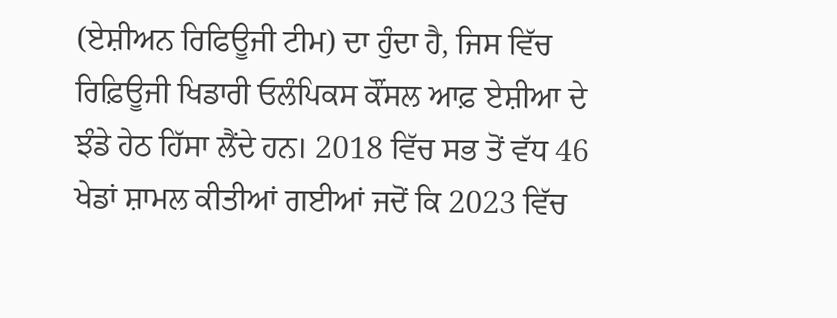(ਏਸ਼ੀਅਨ ਰਿਫਿਊਜੀ ਟੀਮ) ਦਾ ਹੁੰਦਾ ਹੈ, ਜਿਸ ਵਿੱਚ ਰਿਫ਼ਿਊਜੀ ਖਿਡਾਰੀ ਓਲੰਪਿਕਸ ਕੌਂਸਲ ਆਫ਼ ਏਸ਼ੀਆ ਦੇ ਝੰਡੇ ਹੇਠ ਹਿੱਸਾ ਲੈਂਦੇ ਹਨ। 2018 ਵਿੱਚ ਸਭ ਤੋਂ ਵੱਧ 46 ਖੇਡਾਂ ਸ਼ਾਮਲ ਕੀਤੀਆਂ ਗਈਆਂ ਜਦੋਂ ਕਿ 2023 ਵਿੱਚ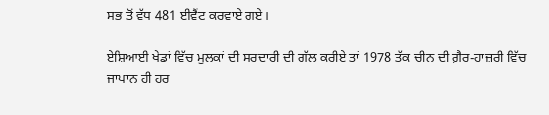ਸਭ ਤੋਂ ਵੱਧ 481 ਈਵੈਂਟ ਕਰਵਾਏ ਗਏ।

ਏਸ਼ਿਆਈ ਖੇਡਾਂ ਵਿੱਚ ਮੁਲਕਾਂ ਦੀ ਸਰਦਾਰੀ ਦੀ ਗੱਲ ਕਰੀਏ ਤਾਂ 1978 ਤੱਕ ਚੀਨ ਦੀ ਗ਼ੈਰ-ਹਾਜ਼ਰੀ ਵਿੱਚ ਜਾਪਾਨ ਹੀ ਹਰ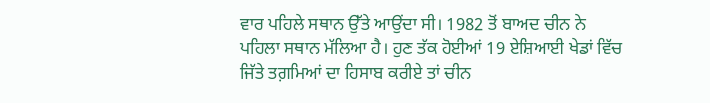ਵਾਰ ਪਹਿਲੇ ਸਥਾਨ ਉੱਤੇ ਆਉਂਦਾ ਸੀ। 1982 ਤੋਂ ਬਾਅਦ ਚੀਨ ਨੇ ਪਹਿਲਾ ਸਥਾਨ ਮੱਲਿਆ ਹੈ। ਹੁਣ ਤੱਕ ਹੋਈਆਂ 19 ਏਸ਼ਿਆਈ ਖੇਡਾਂ ਵਿੱਚ ਜਿੱਤੇ ਤਗ਼ਮਿਆਂ ਦਾ ਹਿਸਾਬ ਕਰੀਏ ਤਾਂ ਚੀਨ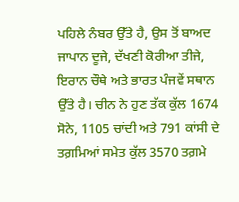ਪਹਿਲੇ ਨੰਬਰ ਉੱਤੇ ਹੈ, ਉਸ ਤੋਂ ਬਾਅਦ ਜਾਪਾਨ ਦੂਜੇ, ਦੱਖਣੀ ਕੋਰੀਆ ਤੀਜੇ, ਇਰਾਨ ਚੌਥੇ ਅਤੇ ਭਾਰਤ ਪੰਜਵੇਂ ਸਥਾਨ ਉੱਤੇ ਹੈ। ਚੀਨ ਨੇ ਹੁਣ ਤੱਕ ਕੁੱਲ 1674 ਸੋਨੇ, 1105 ਚਾਂਦੀ ਅਤੇ 791 ਕਾਂਸੀ ਦੇ ਤਗ਼ਮਿਆਂ ਸਮੇਤ ਕੁੱਲ 3570 ਤਗ਼ਮੇ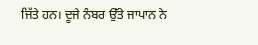ਜਿੱਤੇ ਹਨ। ਦੂਜੇ ਨੰਬਰ ਉੱਤੇ ਜਾਪਾਨ ਨੇ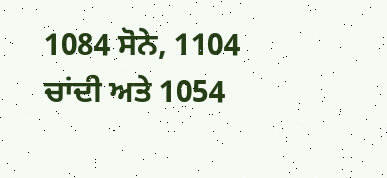1084 ਸੋਨੇ, 1104 ਚਾਂਦੀ ਅਤੇ 1054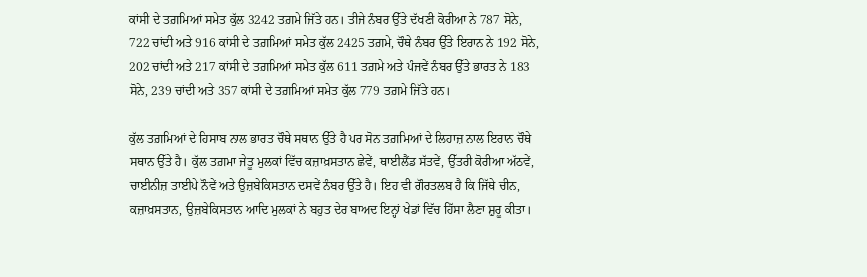ਕਾਂਸੀ ਦੇ ਤਗ਼ਮਿਆਂ ਸਮੇਤ ਕੁੱਲ 3242 ਤਗ਼ਮੇ ਜਿੱਤੇ ਹਨ। ਤੀਜੇ ਨੰਬਰ ਉੱਤੇ ਦੱਖਣੀ ਕੋਰੀਆ ਨੇ 787 ਸੋਨੇ, 722 ਚਾਂਦੀ ਅਤੇ 916 ਕਾਂਸੀ ਦੇ ਤਗ਼ਮਿਆਂ ਸਮੇਤ ਕੁੱਲ 2425 ਤਗ਼ਮੇ, ਚੌਥੇ ਨੰਬਰ ਉੱਤੇ ਇਰਾਨ ਨੇ 192 ਸੋਨੇ, 202 ਚਾਂਦੀ ਅਤੇ 217 ਕਾਂਸੀ ਦੇ ਤਗ਼ਮਿਆਂ ਸਮੇਤ ਕੁੱਲ 611 ਤਗ਼ਮੇ ਅਤੇ ਪੰਜਵੇਂ ਨੰਬਰ ਉੱਤੇ ਭਾਰਤ ਨੇ 183 ਸੋਨੇ, 239 ਚਾਂਦੀ ਅਤੇ 357 ਕਾਂਸੀ ਦੇ ਤਗ਼ਮਿਆਂ ਸਮੇਤ ਕੁੱਲ 779 ਤਗ਼ਮੇ ਜਿੱਤੇ ਹਨ।

ਕੁੱਲ ਤਗ਼ਮਿਆਂ ਦੇ ਹਿਸਾਬ ਨਾਲ ਭਾਰਤ ਚੌਥੇ ਸਥਾਨ ਉੱਤੇ ਹੈ ਪਰ ਸੋਨ ਤਗ਼ਮਿਆਂ ਦੇ ਲਿਹਾਜ਼ ਨਾਲ ਇਰਾਨ ਚੌਥੇ ਸਥਾਨ ਉੱਤੇ ਹੈ। ਕੁੱਲ ਤਗ਼ਮਾ ਜੇਤੂ ਮੁਲਕਾਂ ਵਿੱਚ ਕਜ਼ਾਖ਼ਸਤਾਨ ਛੇਵੇਂ, ਥਾਈਲੈਂਡ ਸੱਤਵੇਂ, ਉੱਤਰੀ ਕੋਰੀਆ ਅੱਠਵੇਂ, ਚਾਈਨੀਜ਼ ਤਾਈਪੇ ਨੌਵੇਂ ਅਤੇ ਉਜ਼ਬੇਕਿਸਤਾਨ ਦਸਵੇਂ ਨੰਬਰ ਉੱਤੇ ਹੈ। ਇਹ ਵੀ ਗੌਰਤਲਬ ਹੈ ਕਿ ਜਿੱਥੇ ਚੀਨ, ਕਜ਼ਾਖ਼ਸਤਾਨ, ਉਜ਼ਬੇਕਿਸਤਾਨ ਆਦਿ ਮੁਲਕਾਂ ਨੇ ਬਹੁਤ ਦੇਰ ਬਾਅਦ ਇਨ੍ਹਾਂ ਖੇਡਾਂ ਵਿੱਚ ਹਿੱਸਾ ਲੈਣਾ ਸ਼ੁਰੂ ਕੀਤਾ।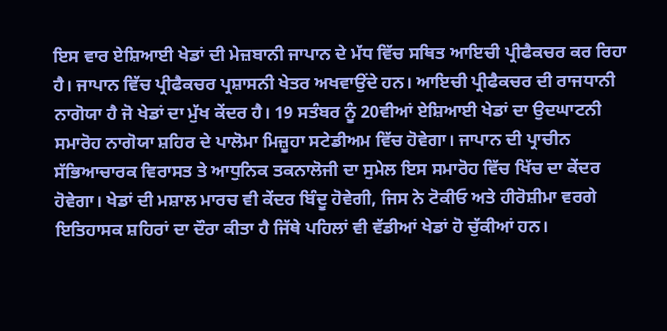ਇਸ ਵਾਰ ਏਸ਼ਿਆਈ ਖੇਡਾਂ ਦੀ ਮੇਜ਼ਬਾਨੀ ਜਾਪਾਨ ਦੇ ਮੱਧ ਵਿੱਚ ਸਥਿਤ ਆਇਚੀ ਪ੍ਰੀਫੈਕਚਰ ਕਰ ਰਿਹਾ ਹੈ। ਜਾਪਾਨ ਵਿੱਚ ਪ੍ਰੀਫੈਕਚਰ ਪ੍ਰਸ਼ਾਸਨੀ ਖੇਤਰ ਅਖਵਾਉਂਦੇ ਹਨ। ਆਇਚੀ ਪ੍ਰੀਫੈਕਚਰ ਦੀ ਰਾਜਧਾਨੀ ਨਾਗੋਯਾ ਹੈ ਜੋ ਖੇਡਾਂ ਦਾ ਮੁੱਖ ਕੇਂਦਰ ਹੈ। 19 ਸਤੰਬਰ ਨੂੰ 20ਵੀਆਂ ਏਸ਼ਿਆਈ ਖੇਡਾਂ ਦਾ ਉਦਘਾਟਨੀ ਸਮਾਰੋਹ ਨਾਗੋਯਾ ਸ਼ਹਿਰ ਦੇ ਪਾਲੋਮਾ ਮਿਜ਼ੂਹਾ ਸਟੇਡੀਅਮ ਵਿੱਚ ਹੋਵੇਗਾ। ਜਾਪਾਨ ਦੀ ਪ੍ਰਾਚੀਨ ਸੱਭਿਆਚਾਰਕ ਵਿਰਾਸਤ ਤੇ ਆਧੁਨਿਕ ਤਕਨਾਲੋਜੀ ਦਾ ਸੁਮੇਲ ਇਸ ਸਮਾਰੋਹ ਵਿੱਚ ਖਿੱਚ ਦਾ ਕੇਂਦਰ ਹੋਵੇਗਾ। ਖੇਡਾਂ ਦੀ ਮਸ਼ਾਲ ਮਾਰਚ ਵੀ ਕੇਂਦਰ ਬਿੰਦੂ ਹੋਵੇਗੀ, ਜਿਸ ਨੇ ਟੋਕੀਓ ਅਤੇ ਹੀਰੋਸ਼ੀਮਾ ਵਰਗੇ ਇਤਿਹਾਸਕ ਸ਼ਹਿਰਾਂ ਦਾ ਦੌਰਾ ਕੀਤਾ ਹੈ ਜਿੱਥੇ ਪਹਿਲਾਂ ਵੀ ਵੱਡੀਆਂ ਖੇਡਾਂ ਹੋ ਚੁੱਕੀਆਂ ਹਨ।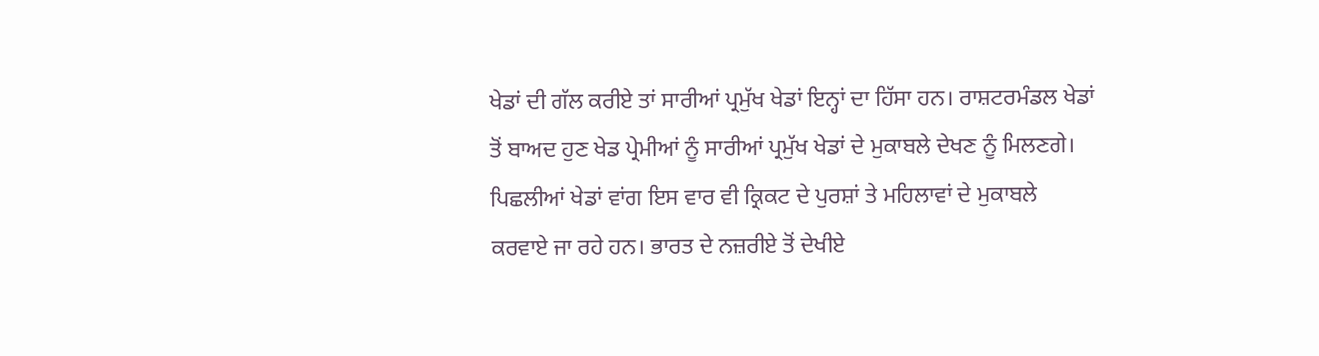ਖੇਡਾਂ ਦੀ ਗੱਲ ਕਰੀਏ ਤਾਂ ਸਾਰੀਆਂ ਪ੍ਰਮੁੱਖ ਖੇਡਾਂ ਇਨ੍ਹਾਂ ਦਾ ਹਿੱਸਾ ਹਨ। ਰਾਸ਼ਟਰਮੰਡਲ ਖੇਡਾਂ ਤੋਂ ਬਾਅਦ ਹੁਣ ਖੇਡ ਪ੍ਰੇਮੀਆਂ ਨੂੰ ਸਾਰੀਆਂ ਪ੍ਰਮੁੱਖ ਖੇਡਾਂ ਦੇ ਮੁਕਾਬਲੇ ਦੇਖਣ ਨੂੰ ਮਿਲਣਗੇ। ਪਿਛਲੀਆਂ ਖੇਡਾਂ ਵਾਂਗ ਇਸ ਵਾਰ ਵੀ ਕ੍ਰਿਕਟ ਦੇ ਪੁਰਸ਼ਾਂ ਤੇ ਮਹਿਲਾਵਾਂ ਦੇ ਮੁਕਾਬਲੇ ਕਰਵਾਏ ਜਾ ਰਹੇ ਹਨ। ਭਾਰਤ ਦੇ ਨਜ਼ਰੀਏ ਤੋਂ ਦੇਖੀਏ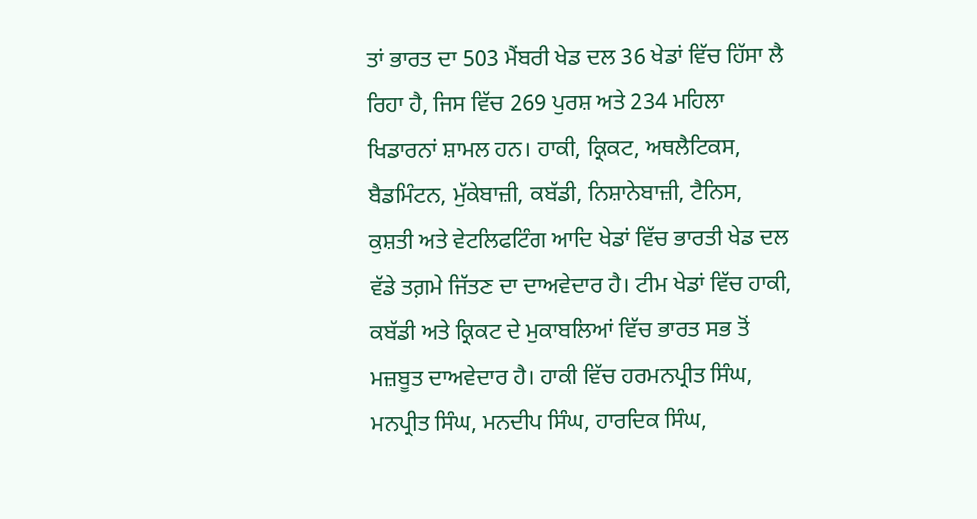ਤਾਂ ਭਾਰਤ ਦਾ 503 ਮੈਂਬਰੀ ਖੇਡ ਦਲ 36 ਖੇਡਾਂ ਵਿੱਚ ਹਿੱਸਾ ਲੈ ਰਿਹਾ ਹੈ, ਜਿਸ ਵਿੱਚ 269 ਪੁਰਸ਼ ਅਤੇ 234 ਮਹਿਲਾ ਖਿਡਾਰਨਾਂ ਸ਼ਾਮਲ ਹਨ। ਹਾਕੀ, ਕ੍ਰਿਕਟ, ਅਥਲੈਟਿਕਸ, ਬੈਡਮਿੰਟਨ, ਮੁੱਕੇਬਾਜ਼ੀ, ਕਬੱਡੀ, ਨਿਸ਼ਾਨੇਬਾਜ਼ੀ, ਟੈਨਿਸ, ਕੁਸ਼ਤੀ ਅਤੇ ਵੇਟਲਿਫਟਿੰਗ ਆਦਿ ਖੇਡਾਂ ਵਿੱਚ ਭਾਰਤੀ ਖੇਡ ਦਲ ਵੱਡੇ ਤਗ਼ਮੇ ਜਿੱਤਣ ਦਾ ਦਾਅਵੇਦਾਰ ਹੈ। ਟੀਮ ਖੇਡਾਂ ਵਿੱਚ ਹਾਕੀ, ਕਬੱਡੀ ਅਤੇ ਕ੍ਰਿਕਟ ਦੇ ਮੁਕਾਬਲਿਆਂ ਵਿੱਚ ਭਾਰਤ ਸਭ ਤੋਂ ਮਜ਼ਬੂਤ ਦਾਅਵੇਦਾਰ ਹੈ। ਹਾਕੀ ਵਿੱਚ ਹਰਮਨਪ੍ਰੀਤ ਸਿੰਘ, ਮਨਪ੍ਰੀਤ ਸਿੰਘ, ਮਨਦੀਪ ਸਿੰਘ, ਹਾਰਦਿਕ ਸਿੰਘ,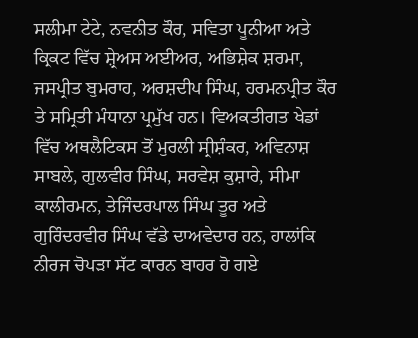ਸਲੀਮਾ ਟੇਟੇ, ਨਵਨੀਤ ਕੌਰ, ਸਵਿਤਾ ਪੂਨੀਆ ਅਤੇ ਕ੍ਰਿਕਟ ਵਿੱਚ ਸ਼੍ਰੇਅਸ ਅਈਅਰ, ਅਭਿਸ਼ੇਕ ਸ਼ਰਮਾ, ਜਸਪ੍ਰੀਤ ਬੁਮਰਾਹ, ਅਰਸ਼ਦੀਪ ਸਿੰਘ, ਹਰਮਨਪ੍ਰੀਤ ਕੌਰ ਤੇ ਸਮ੍ਰਿਤੀ ਮੰਧਾਨਾ ਪ੍ਰਮੁੱਖ ਹਨ। ਵਿਅਕਤੀਗਤ ਖੇਡਾਂ ਵਿੱਚ ਅਥਲੈਟਿਕਸ ਤੋਂ ਮੁਰਲੀ ਸ੍ਰੀਸ਼ੰਕਰ, ਅਵਿਨਾਸ਼ ਸਾਬਲੇ, ਗੁਲਵੀਰ ਸਿੰਘ, ਸਰਵੇਸ਼ ਕੁਸ਼ਾਰੇ, ਸੀਮਾ ਕਾਲੀਰਮਨ, ਤੇਜਿੰਦਰਪਾਲ ਸਿੰਘ ਤੂਰ ਅਤੇ ਗੁਰਿੰਦਰਵੀਰ ਸਿੰਘ ਵੱਡੇ ਦਾਅਵੇਦਾਰ ਹਨ, ਹਾਲਾਂਕਿ ਨੀਰਜ ਚੋਪੜਾ ਸੱਟ ਕਾਰਨ ਬਾਹਰ ਹੋ ਗਏ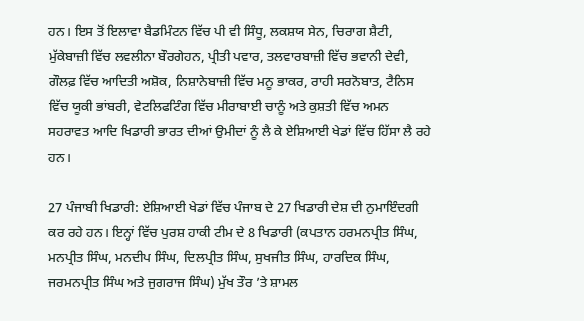ਹਨ। ਇਸ ਤੋਂ ਇਲਾਵਾ ਬੈਡਮਿੰਟਨ ਵਿੱਚ ਪੀ ਵੀ ਸਿੰਧੂ, ਲਕਸ਼ਯ ਸੇਨ, ਚਿਰਾਗ ਸ਼ੈਟੀ, ਮੁੱਕੇਬਾਜ਼ੀ ਵਿੱਚ ਲਵਲੀਨਾ ਬੌਰਗੇਹਨ, ਪ੍ਰੀਤੀ ਪਵਾਰ, ਤਲਵਾਰਬਾਜ਼ੀ ਵਿੱਚ ਭਵਾਨੀ ਦੇਵੀ, ਗੌਲਫ਼ ਵਿੱਚ ਆਦਿਤੀ ਅਸ਼ੋਕ, ਨਿਸ਼ਾਨੇਬਾਜ਼ੀ ਵਿੱਚ ਮਨੂ ਭਾਕਰ, ਰਾਹੀ ਸਰਨੋਬਾਤ, ਟੈਨਿਸ ਵਿੱਚ ਯੂਕੀ ਭਾਂਬਰੀ, ਵੇਟਲਿਫਟਿੰਗ ਵਿੱਚ ਮੀਰਾਬਾਈ ਚਾਨੂੰ ਅਤੇ ਕੁਸ਼ਤੀ ਵਿੱਚ ਅਮਨ ਸਹਰਾਵਤ ਆਦਿ ਖਿਡਾਰੀ ਭਾਰਤ ਦੀਆਂ ਉਮੀਦਾਂ ਨੂੰ ਲੈ ਕੇ ਏਸ਼ਿਆਈ ਖੇਡਾਂ ਵਿੱਚ ਹਿੱਸਾ ਲੈ ਰਹੇ ਹਨ।

27 ਪੰਜਾਬੀ ਖਿਡਾਰੀ: ਏਸ਼ਿਆਈ ਖੇਡਾਂ ਵਿੱਚ ਪੰਜਾਬ ਦੇ 27 ਖਿਡਾਰੀ ਦੇਸ਼ ਦੀ ਨੁਮਾਇੰਦਗੀ ਕਰ ਰਹੇ ਹਨ। ਇਨ੍ਹਾਂ ਵਿੱਚ ਪੁਰਸ਼ ਹਾਕੀ ਟੀਮ ਦੇ 8 ਖਿਡਾਰੀ (ਕਪਤਾਨ ਹਰਮਨਪ੍ਰੀਤ ਸਿੰਘ, ਮਨਪ੍ਰੀਤ ਸਿੰਘ, ਮਨਦੀਪ ਸਿੰਘ, ਦਿਲਪ੍ਰੀਤ ਸਿੰਘ, ਸੁਖਜੀਤ ਸਿੰਘ, ਹਾਰਦਿਕ ਸਿੰਘ, ਜਰਮਨਪ੍ਰੀਤ ਸਿੰਘ ਅਤੇ ਜੁਗਰਾਜ ਸਿੰਘ) ਮੁੱਖ ਤੌਰ ’ਤੇ ਸ਼ਾਮਲ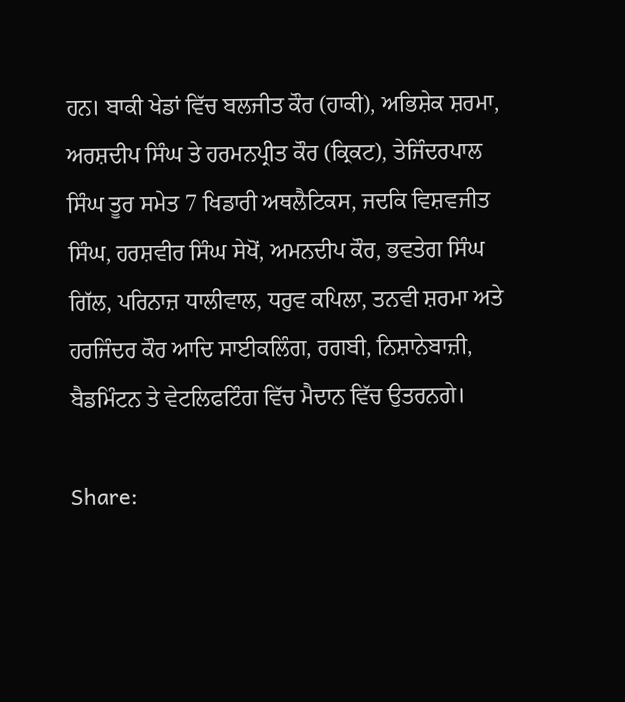ਹਨ। ਬਾਕੀ ਖੇਡਾਂ ਵਿੱਚ ਬਲਜੀਤ ਕੌਰ (ਹਾਕੀ), ਅਭਿਸ਼ੇਕ ਸ਼ਰਮਾ, ਅਰਸ਼ਦੀਪ ਸਿੰਘ ਤੇ ਹਰਮਨਪ੍ਰੀਤ ਕੌਰ (ਕ੍ਰਿਕਟ), ਤੇਜਿੰਦਰਪਾਲ ਸਿੰਘ ਤੂਰ ਸਮੇਤ 7 ਖਿਡਾਰੀ ਅਥਲੈਟਿਕਸ, ਜਦਕਿ ਵਿਸ਼ਵਜੀਤ ਸਿੰਘ, ਹਰਸ਼ਵੀਰ ਸਿੰਘ ਸੇਖੋਂ, ਅਮਨਦੀਪ ਕੌਰ, ਭਵਤੇਗ ਸਿੰਘ ਗਿੱਲ, ਪਰਿਨਾਜ਼ ਧਾਲੀਵਾਲ, ਧਰੁਵ ਕਪਿਲਾ, ਤਨਵੀ ਸ਼ਰਮਾ ਅਤੇ ਹਰਜਿੰਦਰ ਕੌਰ ਆਦਿ ਸਾਈਕਲਿੰਗ, ਰਗਬੀ, ਨਿਸ਼ਾਨੇਬਾਜ਼ੀ, ਬੈਡਮਿੰਟਨ ਤੇ ਵੇਟਲਿਫਟਿੰਗ ਵਿੱਚ ਮੈਦਾਨ ਵਿੱਚ ਉਤਰਨਗੇ।

Share: